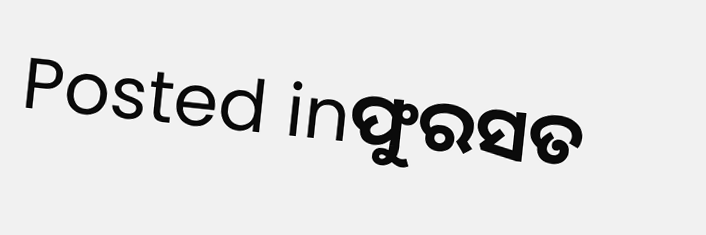Posted inଫୁରସତ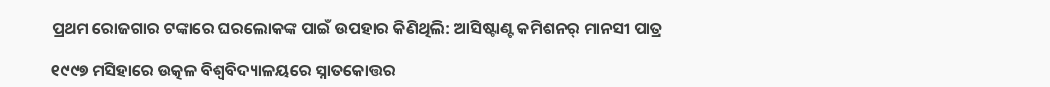ପ୍ରଥମ ରୋଜଗାର ଟଙ୍କାରେ ଘରଲୋକଙ୍କ ପାଇଁ ଉପହାର କିଣିଥିଲି: ଆସିଷ୍ଟାଣ୍ଟ କମିଶନର୍‌ ମାନସୀ ପାତ୍ର

୧୯୯୭ ମସିହାରେ ଉତ୍କଳ ବିଶ୍ୱବିଦ୍ୟାଳୟରେ ସ୍ନାତକୋତ୍ତର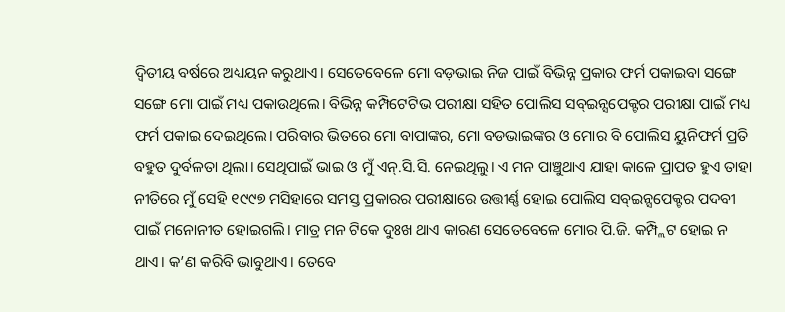ଦ୍ୱିତୀୟ ବର୍ଷରେ ଅଧ୍ୟୟନ କରୁଥାଏ। ସେତେବେଳେ ମୋ ବଡ଼ଭାଇ ନିଜ ପାଇଁ ବିଭିନ୍ନ ପ୍ରକାର ଫର୍ମ ପକାଇବା ସଙ୍ଗେ ସଙ୍ଗେ ମୋ ପାଇଁ ମଧ୍ୟ ପକାଉଥିଲେ। ବିଭିନ୍ନ କମ୍ପିଟେଟିଭ ପରୀକ୍ଷା ସହିତ ପୋଲିସ ସବ୍‌ଇନ୍ସପେକ୍ଟର ପରୀକ୍ଷା ପାଇଁ ମଧ୍ୟ ଫର୍ମ ପକାଇ ଦେଇଥିଲେ। ପରିବାର ଭିତରେ ମୋ ବାପାଙ୍କର, ମୋ ବଡଭାଇଙ୍କର ଓ ମୋର ବି ପୋଲିସ ୟୁନିଫର୍ମ ପ୍ରତି ବହୁତ ଦୁର୍ବଳତା ଥିଲା। ସେଥିପାଇଁ ଭାଇ ଓ ମୁଁ ଏନ୍‌.ସି.ସି. ନେଇଥିଲୁ। ଏ ମନ ପାଞ୍ଚୁଥାଏ ଯାହା କାଳେ ପ୍ରାପତ ହୁଏ ତାହା ନୀତିରେ ମୁଁ ସେହି ୧୯୯୭ ମସିହାରେ ସମସ୍ତ ପ୍ରକାରର ପରୀକ୍ଷାରେ ଉତ୍ତୀର୍ଣ୍ଣ ହୋଇ ପୋଲିସ ସବ୍‌ଇନ୍ସପେକ୍ଟର ପଦବୀ ପାଇଁ ମନୋନୀତ ହୋଇଗଲି। ମାତ୍ର ମନ ଟିକେ ଦୁଃଖ ଥାଏ କାରଣ ସେତେବେଳେ ମୋର ପି.ଜି. କମ୍ପ୍ଲିଟ ହୋଇ ନ ଥାଏ। କ’ଣ କରିବି ଭାବୁଥାଏ। ତେବେ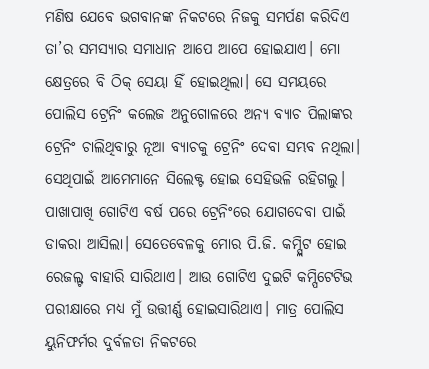ମଣିଷ ଯେବେ ଭଗବାନଙ୍କ ନିକଟରେ ନିଜକୁ ସମର୍ପଣ କରିଦିଏ ତା’ର ସମସ୍ୟାର ସମାଧାନ ଆପେ ଆପେ ହୋଇଯାଏ। ମୋ କ୍ଷେତ୍ରରେ ବି ଠିକ୍‌ ସେୟା ହିଁ ହୋଇଥିଲା। ସେ ସମୟରେ ପୋଲିସ ଟ୍ରେନିଂ କଲେଜ ଅନୁଗୋଳରେ ଅନ୍ୟ ବ୍ୟାଚ ପିଲାଙ୍କର ଟ୍ରେନିଂ ଚାଲିଥିବାରୁ ନୂଆ ବ୍ୟାଚକୁ ଟ୍ରେନିଂ ଦେବା ସମ୍ଭବ ନଥିଲା। ସେଥିପାଇଁ ଆମେମାନେ ସିଲେକ୍ଟ ହୋଇ ସେହିଭଳି ରହିଗଲୁ। ପାଖାପାଖି ଗୋଟିଏ ବର୍ଷ ପରେ ଟ୍ରେନିଂରେ ଯୋଗଦେବା ପାଇଁ ଡାକରା ଆସିଲା। ସେତେବେଳକୁ ମୋର ପି.ଜି. କମ୍ପ୍ଲିଟ ହୋଇ ରେଜଲ୍ଟ ବାହାରି ସାରିଥାଏ। ଆଉ ଗୋଟିଏ ଦୁଇଟି କମ୍ପିଟେଟିଭ ପରୀକ୍ଷାରେ ମଧ୍ୟ ମୁଁ ଉତ୍ତୀର୍ଣ୍ଣ ହୋଇସାରିଥାଏ। ମାତ୍ର ପୋଲିସ ୟୁନିଫର୍ମର ଦୁର୍ବଳତା ନିକଟରେ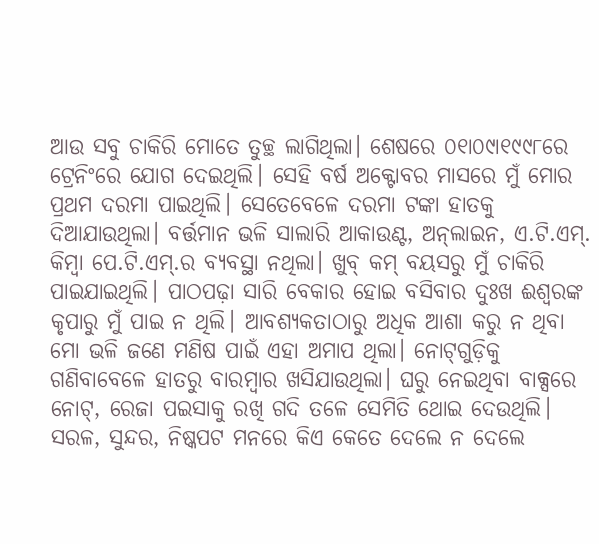ଆଉ ସବୁ ଚାକିରି ମୋତେ ତୁଚ୍ଛ ଲାଗିଥିଲା। ଶେଷରେ ୦୧ା୦୯ା୧୯୯୮ରେ ଟ୍ରେନିଂରେ ଯୋଗ ଦେଇଥିଲି। ସେହି ବର୍ଷ ଅକ୍ଟୋବର ମାସରେ ମୁଁ ମୋର ପ୍ରଥମ ଦରମା ପାଇଥିଲି। ସେତେବେଳେ ଦରମା ଟଙ୍କା ହାତକୁ ଦିଆଯାଉଥିଲା। ବର୍ତ୍ତମାନ ଭଳି ସାଲାରି ଆକାଉଣ୍ଟ, ଅନ୍‌ଲାଇନ, ଏ.ଟି.ଏମ୍‌. କିମ୍ବା ପେ.ଟି.ଏମ୍‌.ର ବ୍ୟବସ୍ଥା ନଥିଲା। ଖୁବ୍‌ କମ୍‌ ବୟସରୁ ମୁଁ ଚାକିରି ପାଇଯାଇଥିଲି। ପାଠପଢ଼ା ସାରି ବେକାର ହୋଇ ବସିବାର ଦୁଃଖ ଈଶ୍ୱରଙ୍କ କୃପାରୁ ମୁଁ ପାଇ ନ ଥିଲି। ଆବଶ୍ୟକତାଠାରୁ ଅଧିକ ଆଶା କରୁ ନ ଥିବା ମୋ ଭଳି ଜଣେ ମଣିଷ ପାଇଁ ଏହା ଅମାପ ଥିଲା। ନୋଟ୍‌ଗୁଡ଼ିକୁ ଗଣିବାବେଳେ ହାତରୁ ବାରମ୍ବାର ଖସିଯାଉଥିଲା। ଘରୁ ନେଇଥିବା ବାକ୍ସରେ ନୋଟ୍‌, ରେଜା ପଇସାକୁ ରଖି ଗଦି ତଳେ ସେମିତି ଥୋଇ ଦେଉଥିଲି। ସରଳ, ସୁନ୍ଦର, ନିଷ୍କପଟ ମନରେ କିଏ କେତେ ଦେଲେ ନ ଦେଲେ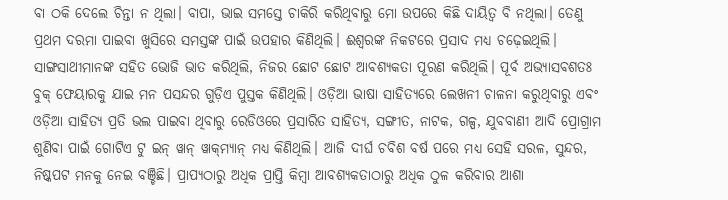ବା ଠକି ଦେଲେ ଚିନ୍ତା ନ ଥିଲା। ବାପା, ଭାଇ ସମସ୍ତେ ଚାକିରି କରିଥିବାରୁ ମୋ ଉପରେ କିଛି ଦାୟିତ୍ୱ ବି ନଥିଲା। ତେଣୁ ପ୍ରଥମ ଦରମା ପାଇବା ଖୁସିରେ ସମସ୍ତଙ୍କ ପାଇଁ ଉପହାର କିଣିଥିଲି। ଈଶ୍ୱରଙ୍କ ନିକଟରେ ପ୍ରସାଦ ମଧ୍ୟ ଚଢ଼େଇଥିଲି। ସାଙ୍ଗସାଥୀମାନଙ୍କ ସହିତ ଭୋଜି ଭାତ କରିଥିଲି, ନିଜର ଛୋଟ ଛୋଟ ଆବଶ୍ୟକତା ପୂରଣ କରିଥିଲି। ପୂର୍ବ ଅଭ୍ୟାସବଶତଃ ବୁକ୍‌ ଫେୟାରକୁ ଯାଇ ମନ ପସନ୍ଦର ଗୁଡ଼ିଏ ପୁସ୍ତକ କିଣିଥିଲି। ଓଡ଼ିଆ ଭାଷା ସାହିତ୍ୟରେ ଲେଖନୀ ଚାଳନା କରୁଥିବାରୁ ଏବଂ ଓଡ଼ିଆ ସାହିତ୍ୟ ପ୍ରତି ଭଲ ପାଇବା ଥିବାରୁ ରେଡିଓରେ ପ୍ରସାରିତ ସାହିତ୍ୟ, ସଙ୍ଗୀତ, ନାଟକ, ଗଳ୍ପ, ଯୁବବାଣୀ ଆଦି ପ୍ରୋଗ୍ରାମ ଶୁଣିବା ପାଇଁ ଗୋଟିଏ ଟୁ ଇନ୍‌ ୱାନ୍‌ ୱାକ୍‌ମ୍ୟାନ୍‌ ମଧ୍ୟ କିଣିଥିଲି। ଆଜି ଦୀର୍ଘ ଚବିଶ ବର୍ଷ ପରେ ମଧ୍ୟ ସେହି ସରଳ, ସୁନ୍ଦର, ନିଷ୍କପଟ ମନକୁ ନେଇ ବଞ୍ଚିଛି। ପ୍ରାପ୍ୟଠାରୁ ଅଧିକ ପ୍ରାପ୍ତି କିମ୍ବା ଆବଶ୍ୟକତାଠାରୁ ଅଧିକ ଠୁଳ କରିବାର ଆଶା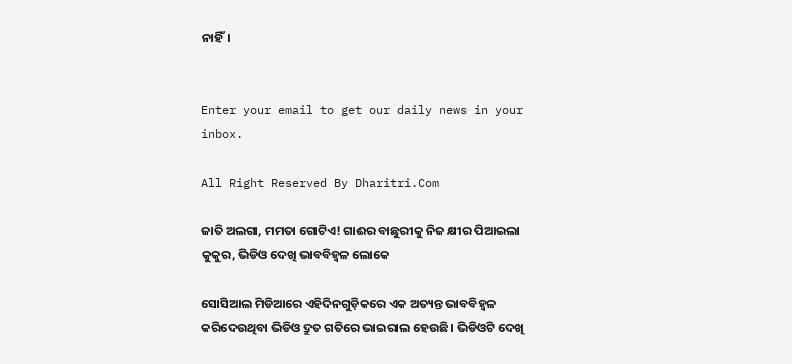ନାହିଁ।


Enter your email to get our daily news in your inbox.

All Right Reserved By Dharitri.Com

ଜାତି ଅଲଗା, ମମତା ଗୋଟିଏ! ଗାଈର ବାଛୁରୀକୁ ନିଜ କ୍ଷୀର ପିଆଇଲା କୁକୁର, ଭିଡିଓ ଦେଖି ଭାବବିହ୍ବଳ ଲୋକେ

ସୋସିଆଲ ମିଡିଆରେ ଏହିଦିନଗୁଡ଼ିକରେ ଏକ ଅତ୍ୟନ୍ତ ଭାବବିହ୍ବଳ କରିଦେଉଥିବା ଭିଡିଓ ଦ୍ରୁତ ଗତିରେ ଭାଇରାଲ ହେଉଛି। ଭିଡିଓଟି ଦେଖି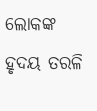ଲୋକଙ୍କ ହୃଦୟ ତରଳି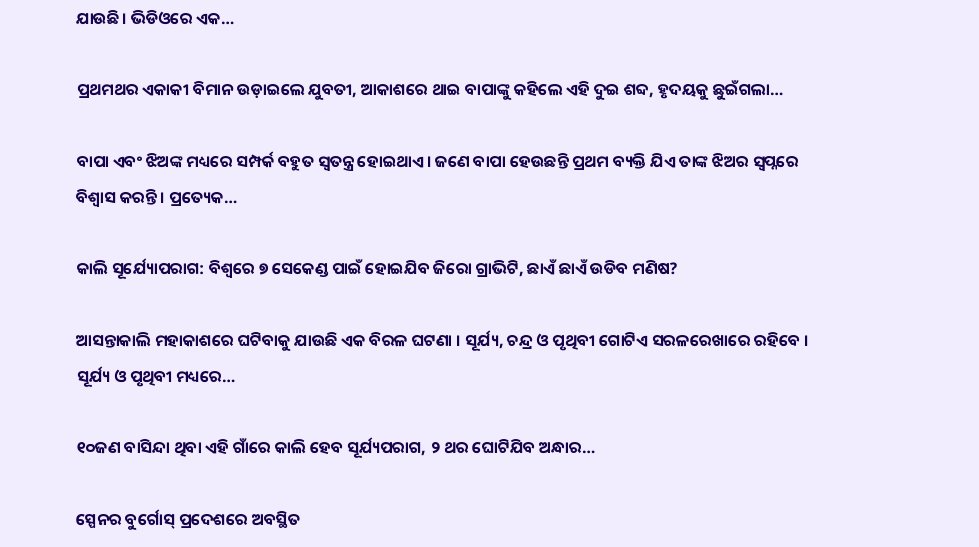ଯାଉଛି। ଭିଡିଓରେ ଏକ…

ପ୍ରଥମଥର ଏକାକୀ ବିମାନ ଉଡ଼ାଇଲେ ଯୁବତୀ, ଆକାଶରେ ଥାଇ ବାପାଙ୍କୁ କହିଲେ ଏହି ଦୁଇ ଶବ୍ଦ, ହୃଦୟକୁ ଛୁଇଁଗଲା…

ବାପା ଏବଂ ଝିଅଙ୍କ ମଧ୍ୟରେ ସମ୍ପର୍କ ବହୁତ ସ୍ବତନ୍ତ୍ର ହୋଇଥାଏ। ଜଣେ ବାପା ହେଉଛନ୍ତି ପ୍ରଥମ ବ୍ୟକ୍ତି ଯିଏ ତାଙ୍କ ଝିଅର ସ୍ବପ୍ନରେ ବିଶ୍ୱାସ କରନ୍ତି। ପ୍ରତ୍ୟେକ…

କାଲି ସୂର୍ଯ୍ୟୋପରାଗ: ବିଶ୍ୱରେ ୭ ସେକେଣ୍ଡ ପାଇଁ ହୋଇଯିବ ଜିରୋ ଗ୍ରାଭିଟି, ଛାଏଁ ଛାଏଁ ଉଡିବ ମଣିଷ?

ଆସନ୍ତାକାଲି ମହାକାଶରେ ଘଟିବାକୁ ଯାଉଛି ଏକ ବିରଳ ଘଟଣା । ସୂର୍ଯ୍ୟ, ଚନ୍ଦ୍ର ଓ ପୃଥିବୀ ଗୋଟିଏ ସରଳରେଖାରେ ରହିବେ । ସୂର୍ଯ୍ୟ ଓ ପୃଥିବୀ ମଧ୍ୟରେ…

୧୦ଜଣ ବାସିନ୍ଦା ଥିବା ଏହି ଗାଁରେ କାଲି ହେବ ସୂର୍ଯ୍ୟପରାଗ, ୨ ଥର ଘୋଟିଯିବ ଅନ୍ଧାର…

ସ୍ପେନର ବୁର୍ଗୋସ୍ ପ୍ରଦେଶରେ ଅବସ୍ଥିତ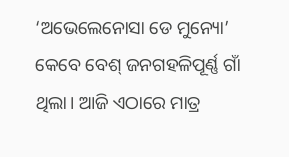‘ଅଭେଲେନୋସା ଡେ ମୁନ୍ୟୋ’ କେବେ ବେଶ୍ ଜନଗହଳିପୂର୍ଣ୍ଣ ଗାଁ ଥିଲା। ଆଜି ଏଠାରେ ମାତ୍ର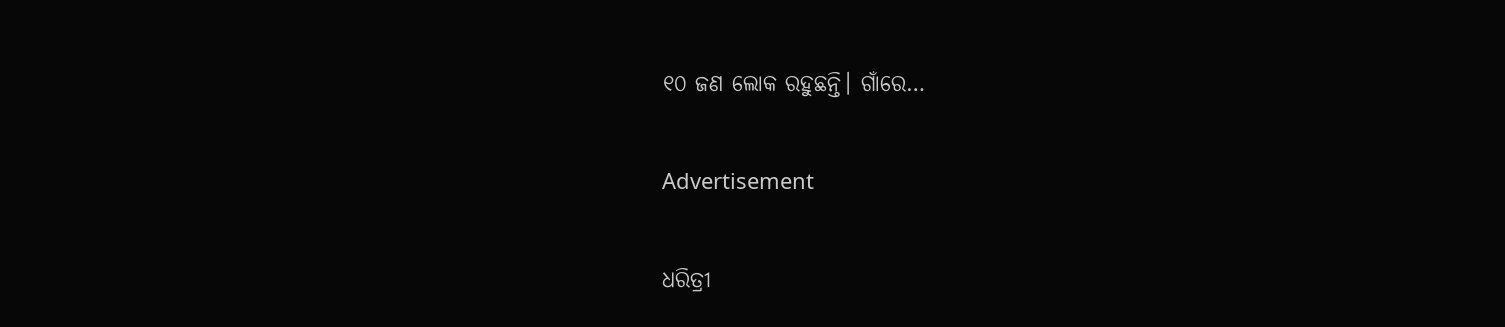୧୦ ଜଣ ଲୋକ ରହୁଛନ୍ତି। ଗାଁରେ…

Advertisement

ଧରିତ୍ରୀ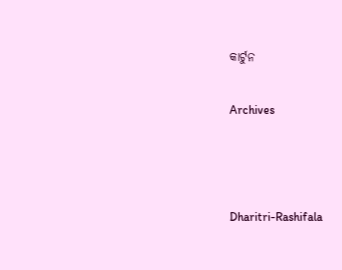କାର୍ଟୁନ

Archives



Dharitri-Rashifala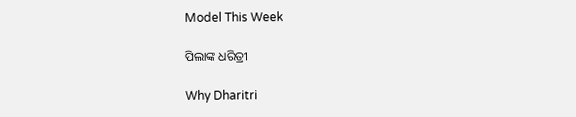Model This Week

ପିଲାଙ୍କ ଧରିତ୍ରୀ

Why Dharitri